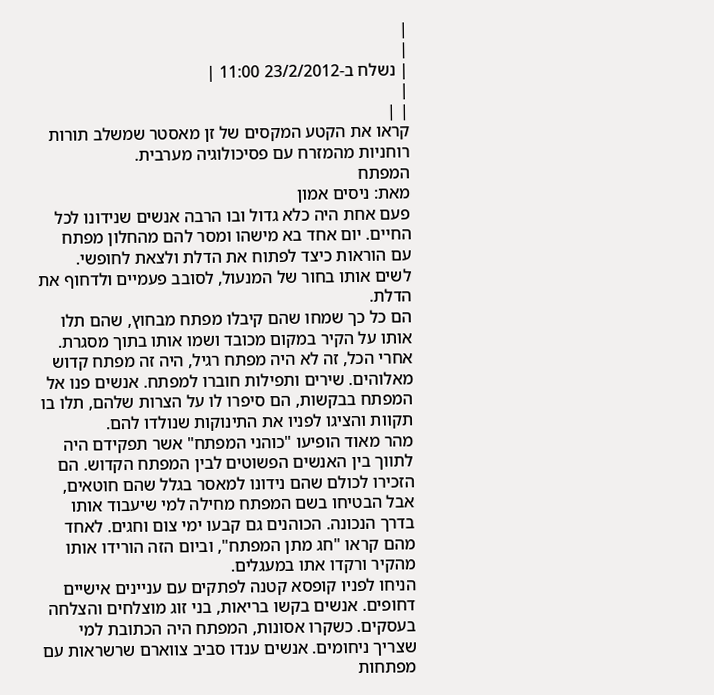|
|
| נשלח ב-23/2/2012 11:00 |
|
| |
קראו את הקטע המקסים של זן מאסטר שמשלב תורות רוחניות מהמזרח עם פסיכולוגיה מערבית.
המפתח
מאת: ניסים אמון
פעם אחת היה כלא גדול ובו הרבה אנשים שנידונו לכל החיים. יום אחד בא מישהו ומסר להם מהחלון מפתח עם הוראות כיצד לפתוח את הדלת ולצאת לחופשי. לשים אותו בחור של המנעול, לסובב פעמיים ולדחוף את הדלת.
הם כל כך שמחו שהם קיבלו מפתח מבחוץ, שהם תלו אותו על הקיר במקום מכובד ושמו אותו בתוך מסגרת. אחרי הכל, זה לא היה מפתח רגיל, היה זה מפתח קדוש מאלוהים. שירים ותפילות חוברו למפתח. אנשים פנו אל המפתח בבקשות, הם סיפרו לו על הצרות שלהם, תלו בו תקוות והציגו לפניו את התינוקות שנולדו להם.
מהר מאוד הופיעו "כוהני המפתח" אשר תפקידם היה לתווך בין האנשים הפשוטים לבין המפתח הקדוש. הם הזכירו לכולם שהם נידונו למאסר בגלל שהם חוטאים, אבל הבטיחו בשם המפתח מחילה למי שיעבוד אותו בדרך הנכונה. הכוהנים גם קבעו ימי צום וחגים. לאחד מהם קראו "חג מתן המפתח", וביום הזה הורידו אותו מהקיר ורקדו אתו במעגלים.
הניחו לפניו קופסא קטנה לפתקים עם עניינים אישיים דחופים. אנשים בקשו בריאות, בני זוג מוצלחים והצלחה בעסקים. כשקרו אסונות, המפתח היה הכתובת למי שצריך ניחומים. אנשים ענדו סביב צווארם שרשראות עם מפתחות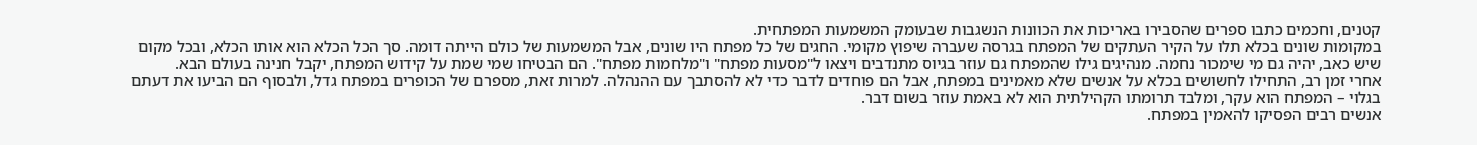קטנים, וחכמים כתבו ספרים שהסבירו באריכות את הכוונות הנשגבות שבעומק המשמעות המפתחית.
במקומות שונים בכלא תלו על הקיר העתקים של המפתח בגרסה שעברה שיפוץ מקומי. החגים של כל מפתח היו שונים, אבל המשמעות של כולם הייתה דומה. סך הכל הכלא הוא אותו הכלא, ובכל מקום שיש כאב, יהיה גם מי שימכור נחמה. מנהיגים גילו שהמפתח גם עוזר בגיוס מתנדבים ויצאו ל"מסעות מפתח" ו"מלחמות מפתח". הם הבטיחו שמי שמת על קידוש המפתח, יקבל חנינה בעולם הבא.
אחרי זמן רב, התחילו לחשושים בכלא על אנשים שלא מאמינים במפתח, אבל הם פוחדים לדבר כדי לא להסתבך עם ההנהלה. למרות זאת, מספרם של הכופרים במפתח גדל, ולבסוף הם הביעו את דעתם בגלוי – המפתח הוא עקר, ומלבד תרומתו הקהילתית הוא לא באמת עוזר בשום דבר.
אנשים רבים הפסיקו להאמין במפתח.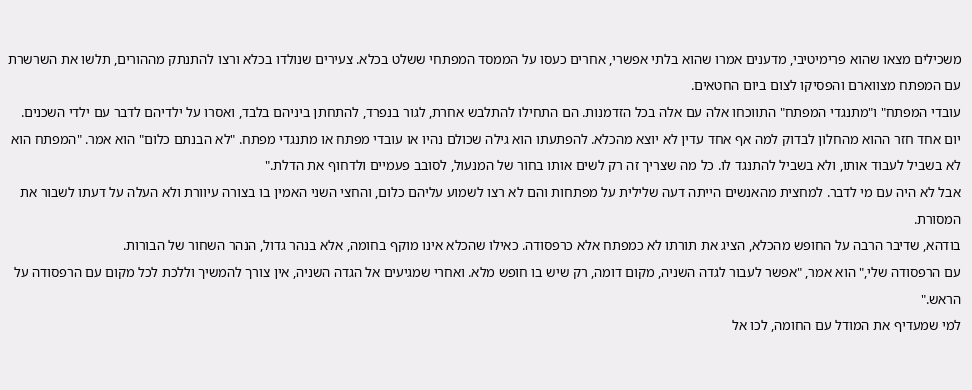משכילים מצאו שהוא פרימיטיבי, מדענים אמרו שהוא בלתי אפשרי, אחרים כעסו על הממסד המפתחי ששלט בכלא. צעירים שנולדו בכלא ורצו להתנתק מההורים, תלשו את השרשרת עם המפתח מצווארם והפסיקו לצום ביום החטאים.
עובדי המפתח" ו"מתנגדי המפתח" התווכחו אלה עם אלה בכל הזדמנות. הם התחילו להתלבש אחרת, לגור בנפרד, להתחתן ביניהם בלבד, ואסרו על ילדיהם לדבר עם ילדי השכנים.
יום אחד חזר ההוא מהחלון לבדוק למה אף אחד עדין לא יוצא מהכלא. להפתעתו הוא גילה שכולם נהיו או עובדי מפתח או מתנגדי מפתח. "לא הבנתם כלום" הוא אמר. "המפתח הוא לא בשביל לעבוד אותו, ולא בשביל להתנגד לו. כל מה שצריך זה רק לשים אותו בחור של המנעול, לסובב פעמיים ולדחוף את הדלת."
אבל לא היה עם מי לדבר. למחצית מהאנשים הייתה דעה שלילית על מפתחות והם לא רצו לשמוע עליהם כלום, והחצי השני האמין בו בצורה עיוורת ולא העלה על דעתו לשבור את המסורת.
בודהא, שדיבר הרבה על החופש מהכלא, הציג את תורתו לא כמפתח אלא כרפסודה. כאילו שהכלא אינו מוקף בחומה, אלא בנהר גדול, הנהר השחור של הבורות.
עם הרפסודה שלי," הוא אמר, "אפשר לעבור לגדה השניה, מקום דומה, רק שיש בו חופש מלא. ואחרי שמגיעים אל הגדה השניה, אין צורך להמשיך וללכת לכל מקום עם הרפסודה על הראש."
למי שמעדיף את המודל עם החומה, לכו אל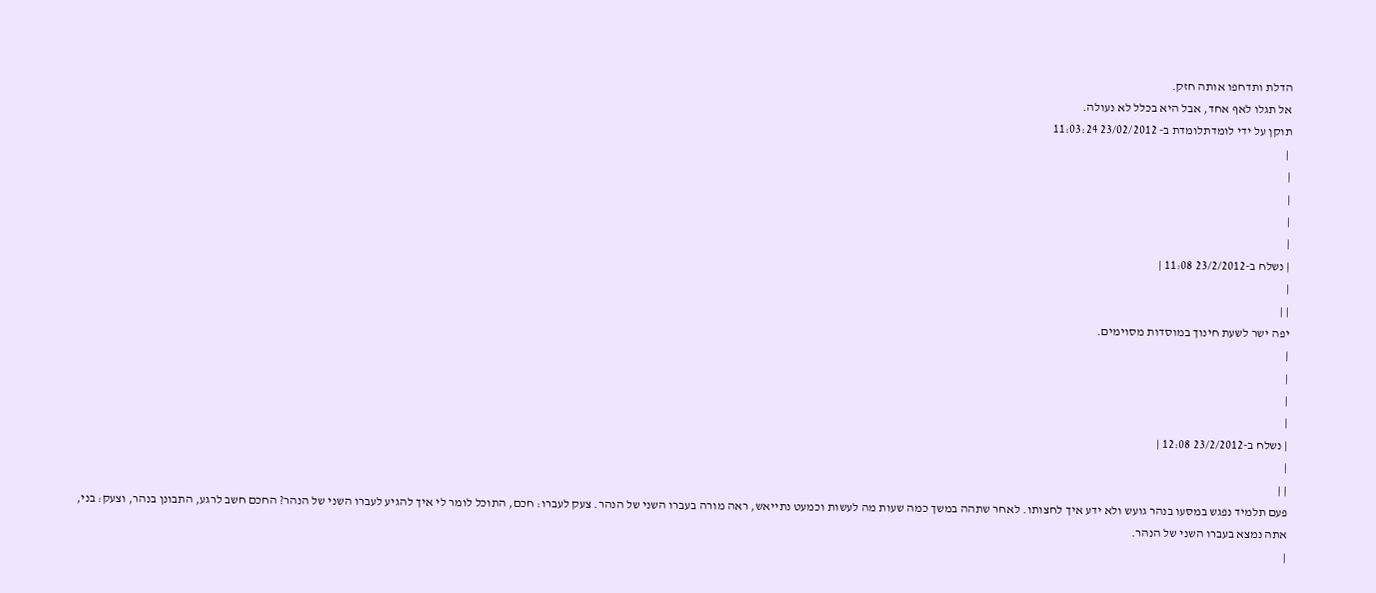הדלת ותדחפו אותה חזק.
אל תגלו לאף אחד, אבל היא בכלל לא נעולה.
תוקן על ידי לומדתלומדת ב- 23/02/2012 11:03:24
 |
|
|
|
|
| נשלח ב-23/2/2012 11:08 |
|
| |
יפה ישר לשעת חינוך במוסדות מסוימים.
|
|
|
|
| נשלח ב-23/2/2012 12:08 |
|
| |
פעם תלמיד נפגש במסעו בנהר גועש ולא ידע איך לחצותו. לאחר שתהה במשך כמה שעות מה לעשות וכמעט נתייאש, ראה מורה בעברו השני של הנהר. צעק לעברו: חכם, התוכל לומר לי איך להגיע לעברו השני של הנהר? החכם חשב לרגע, התבונן בנהר, וצעק: בני, אתה נמצא בעברו השני של הנהר.
|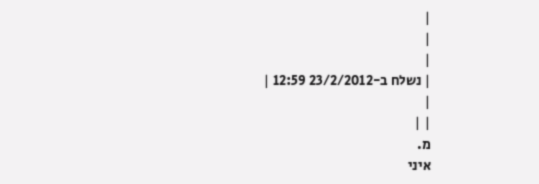|
|
|
| נשלח ב-23/2/2012 12:59 |
|
| |
מ.
איני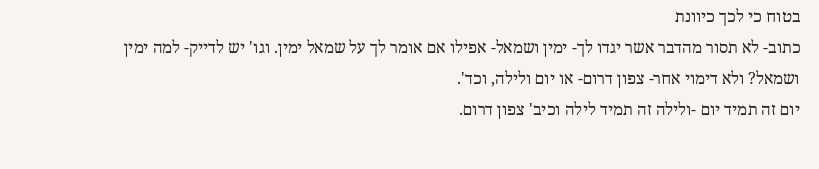בטוח כי לכך כיוונת
כתוב- לא תסור מהדבר אשר יגדו לך- ימין ושמאל- אפילו אם אומר לך על שמאל ימין. וגו' יש לדייק- למה ימין ושמאל? ולא דימוי אחר- צפון דרום- או יום ולילה, וכד'.
יום זה תמיד יום -ולילה זה תמיד לילה וכיב' צפון דרום.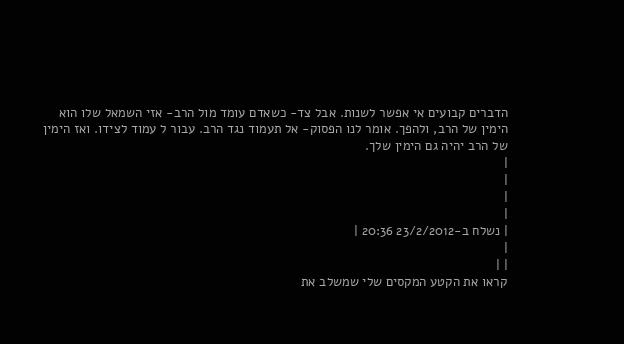הדברים קבועים אי אפשר לשנות. אבל צד- כשאדם עומד מול הרב- אזי השמאל שלו הוא הימין של הרב, ולהפך. אומר לנו הפסוק- אל תעמוד נגד הרב. עבור ל עמוד לצידו. ואז הימין של הרב יהיה גם הימין שלך.
|
|
|
|
| נשלח ב-23/2/2012 20:36 |
|
| |
קראו את הקטע המקסים שלי שמשלב את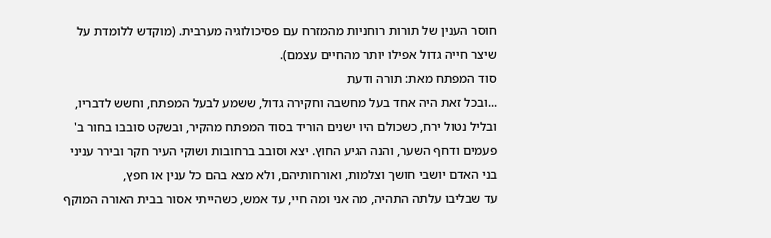חוסר הענין של תורות רוחניות מהמזרח עם פסיכולוגיה מערבית. (מוקדש ללומדת על שיצר חייה גדול אפילו יותר מהחיים עצמם).
סוד המפתח מאת: תורה ודעת
...ובכל זאת היה אחד בעל מחשבה וחקירה גדול, ששמע לבעל המפתח, וחשש לדבריו, ובליל נטול ירח, כשכולם היו ישנים הוריד בסוד המפתח מהקיר, ובשקט סובבו בחור ב' פעמים ודחף השער, והנה הגיע החוץ. יצא וסובב ברחובות ושוקי העיר חקר ובירר עניני בני האדם יושבי חושך וצלמות, ואורחותיהם, ולא מצא בהם כל ענין או חפץ,
עד שבליבו עלתה התהיה, מה אני ומה חיי, עד אמש, כשהייתי אסור בבית האורה המוקף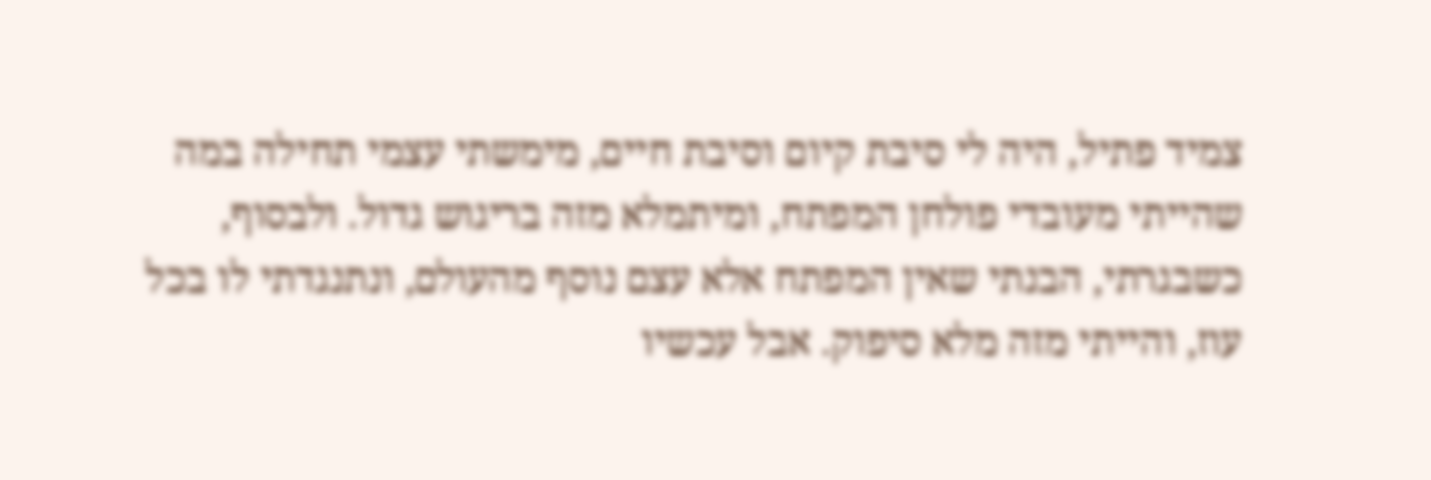צמיד פתיל, היה לי סיבת קיום וסיבת חיים, מימשתי עצמי תחילה במה שהייתי מעובדי פולחן המפתח, ומיתמלא מזה בריגוש גדול. ולבסוף, כשבגרתי, הבנתי שאין המפתח אלא עצם נוסף מהעולם, ונתנגדתי לו בכל עוז, והייתי מזה מלא סיפוק. אבל עכשיו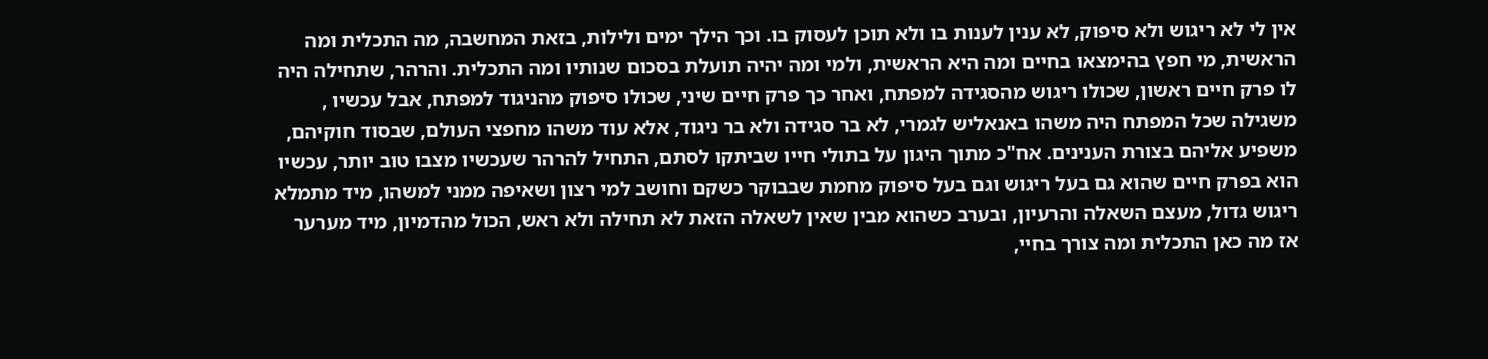אין לי לא ריגוש ולא סיפוק, לא ענין לענות בו ולא תוכן לעסוק בו. וכך הילך ימים ולילות, בזאת המחשבה, מה התכלית ומה הראשית, מי חפץ בהימצאו בחיים ומה היא הראשית, ולמי ומה יהיה תועלת בסכום שנותיו ומה התכלית. והרהר, שתחילה היה לו פרק חיים ראשון, שכולו ריגוש מהסגידה למפתח, ואחר כך פרק חיים שיני, שכולו סיפוק מהניגוד למפתח, אבל עכשיו , משגילה שכל המפתח היה משהו באנאליש לגמרי, לא בר סגידה ולא בר ניגוד, אלא עוד משהו מחפצי העולם, שבסוד חוקיהם, משפיע אליהם בצורת הענינים. אח"כ מתוך היגון על בתולי חייו שביתקו לסתם, התחיל להרהר שעכשיו מצבו טוב יותר, עכשיו הוא בפרק חיים שהוא גם בעל ריגוש וגם בעל סיפוק מחמת שבבוקר כשקם וחושב למי רצון ושאיפה ממני למשהו, מיד מתמלא ריגוש גדול, מעצם השאלה והרעיון, ובערב כשהוא מבין שאין לשאלה הזאת לא תחילה ולא ראש, הכול מהדמיון, מיד מערער אז מה כאן התכלית ומה צורך בחיי,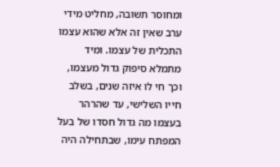ומחוסר תשובה, מחליט מידי ערב שאין זה אלא שהוא עצמו התכלית של עצמו. ומיד מתמלא סיפוק גדול מעצמו,
וכך חי לו איזה שנים, בשלב חייו השלישי, עד שהרהר בעצמו מה גדול חסדו של בעל המפתח עימו, שבתחילה היה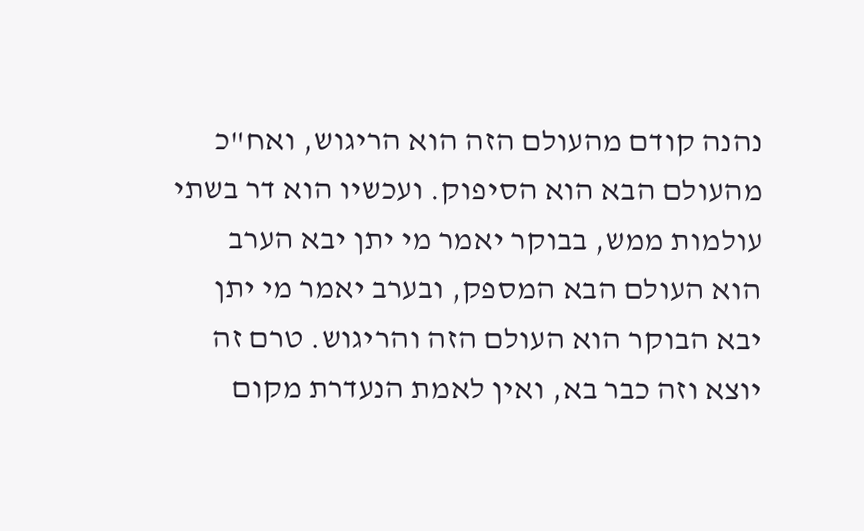נהנה קודם מהעולם הזה הוא הריגוש, ואח"כ מהעולם הבא הוא הסיפוק. ועכשיו הוא דר בשתי עולמות ממש, בבוקר יאמר מי יתן יבא הערב הוא העולם הבא המספק, ובערב יאמר מי יתן יבא הבוקר הוא העולם הזה והריגוש. טרם זה יוצא וזה כבר בא, ואין לאמת הנעדרת מקום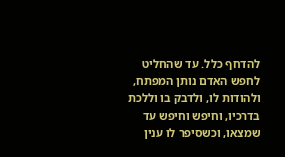להדחף כלל. עד שהחליט לחפש האדם נותן המפתח, ולהודות לו, ולדבק בו וללכת בדרכיו, וחיפש וחיפש עד שמצאו, וכשסיפר לו ענין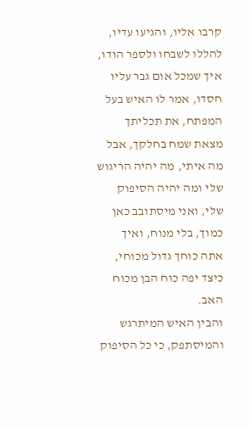קרבו אליו, והגיעו עדיו, להללו לשבחו ולספר הודו, איך שמכל אום גבר עליו חסדו, אמר לו האיש בעל המפתח, את תכליתך מצאת שמח בחלקך, אבל מה איתי, מה יהיה הריגוש שלי ומה יהיה הסיפוק שלי, ואני מיסתובב כאן כמוך, בלי מנוח, ואיך אתה כוחך גדול מכוחי, כיצד יפה כוח הבן מכוח האב.
והבין האיש המיתרגש והמיסתפק, כי כל הסיפוק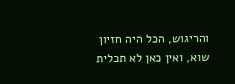והריגוש, הכל היה חזיון שוא, ואין כאן לא תכלית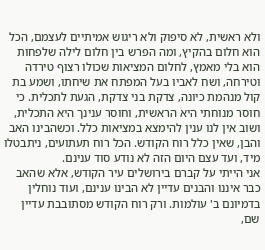ולא ראשית, לא סיפוק ולא ריגוש אמיתיים לעצמם, הכל הוא חלום בהקיץ, ומה הפרש בין חלום לילה שלפחות הוא בלי מאמץ, לחלום המציאות שכולו רצוף טירדה וטירחה, ושח לאביו בעל המפתח את שיחתו, ושמע בת קול מנהמת כיונה, צדקת בני צדקת, הגעת לתכלית. כי חוסר מנוחתי היא הראשית, וחוסר ענינך היא התכלית, ושוב אין לנו ענין להימצא במציאות כלל. וכשהבינו האב והבן, שאין כלל רוח הקודש. הכל רוח תעתועים, ניתבטלו מיד, ועד עצם היום הזה לא נודע סוד ענינם.
אני הייתי על קברם בירושלים עיר הקודש, אלא שהאב כבר איננו והבנים עדיין לא הבינו ענינם, ועוד נוחלין בדמיונם ב' עולמות. ורק רוח הקודש מסתובבת עדיין שם,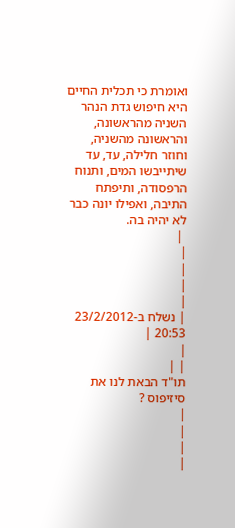ואומרת כי תכלית החיים היא חיפוש גדת הנהר השניה מהראשונה, והראשונה מהשניה, וחוזר חלילה, עד, עד שיתייבשו המים, ותנוח הרפסודה, ותיפתח התיבה, ואפילו יונה כבר לא יהיה בה.
 |
|
|
|
|
| נשלח ב-23/2/2012 20:53 |
|
| |
תו"ד הבאת לנו את סיזיפוס ?
|
|
|
|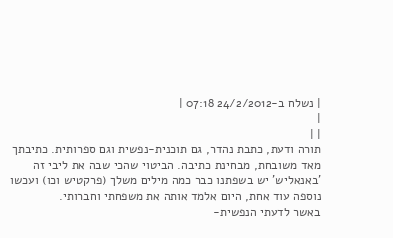| נשלח ב-24/2/2012 07:18 |
|
| |
תורה ודעת, כתבת נהדר, גם תוכנית-נפשית וגם ספרותית. כתיבתך מאד משובחת, מבחינת כתיבה. הביטוי שהכי שבה את ליבי זה 'באנאליש' יש בשפתנו כבר כמה מילים משלך (פרקטיש וכו) ועכשו נוספה עוד אחת, היום אלמד אותה את משפחתי וחברותי.
באשר לדעתי הנפשית-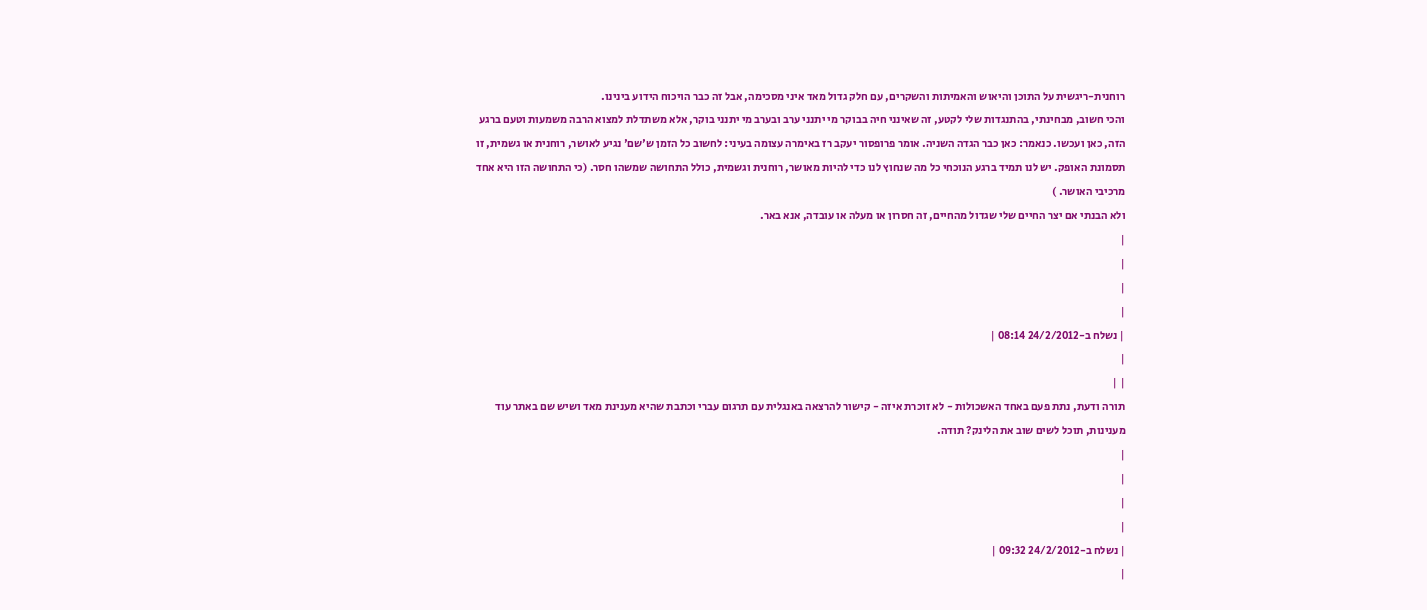רוחנית-ריגשית על התוכן והיאוש והאמיתות והשקרים, עם חלק גדול מאד איני מסכימה, אבל זה כבר הויכוח הידוע בינינו.
והכי חשוב, מבחינתי, בהתנגדות שלי לקטע, זה שאינני חיה בבוקר מי יתנני ערב ובערב מי יתנני בוקר, אלא משתדלת למצוא הרבה משמעות וטעם ברגע הזה, כאן ועכשו. כנאמר: כאן כבר הגדה השניה. אומר פרופסור יעקב רז באימרה עצומה בעיני: לחשוב כל הזמן ש'שם' נגיע לאושר, רוחנית או גשמית, זו תסמונת האופק. יש לנו תמיד ברגע הנוכחי כל מה שנחוץ לנו כדי להיות מאושר, רוחנית וגשמית, כולל התחושה שמשהו חסר. (כי התחושה הזו היא אחד מרכיבי האושר. )
ולא הבנתי אם יצר החיים שלי שגדול מהחיים, זה חסרון או מעלה או עובדה, אנא באר.
|
|
|
|
| נשלח ב-24/2/2012 08:14 |
|
| |
תורה ודעת, נתת פעם באחד האשכולות - לא זוכרת איזה - קישור להרצאה באנגלית עם תרגום עברי וכתבת שהיא מענינת מאד ושיש שם באתר עוד מענינות, תוכל לשים שוב את הלינק? תודה.
|
|
|
|
| נשלח ב-24/2/2012 09:32 |
|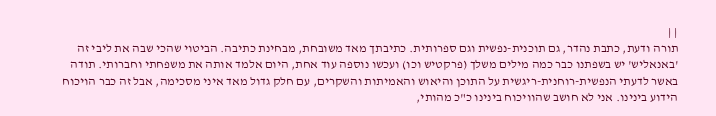| |
תורה ודעת, כתבת נהדר, גם תוכנית-נפשית וגם ספרותית. כתיבתך מאד משובחת, מבחינת כתיבה. הביטוי שהכי שבה את ליבי זה 'באנאליש' יש בשפתנו כבר כמה מילים משלך (פרקטיש וכו) ועכשו נוספה עוד אחת, היום אלמד אותה את משפחתי וחברותי. תודה באשר לדעתי הנפשית-רוחנית-ריגשית על התוכן והיאוש והאמיתות והשקרים, עם חלק גדול מאד איני מסכימה, אבל זה כבר הויכוח הידוע בינינו. אני לא חושב שהוויכוח בינינו כ"כ מהותי,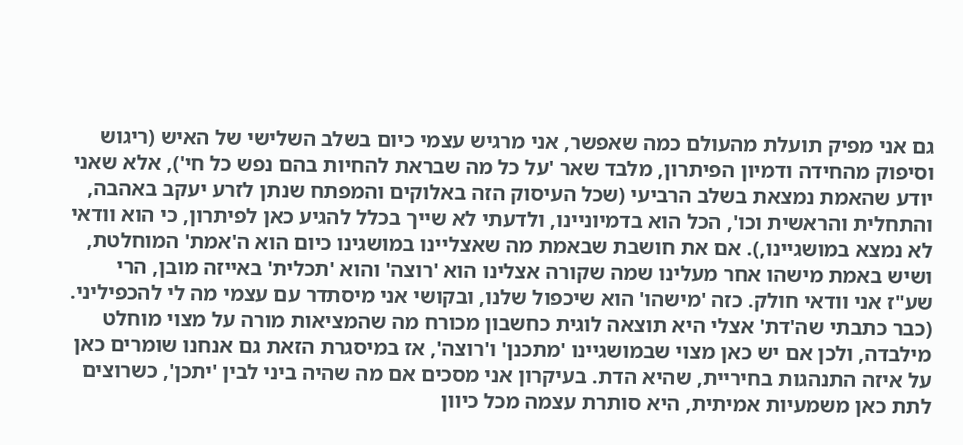גם אני מפיק תועלת מהעולם כמה שאפשר, אני מרגיש עצמי כיום בשלב השלישי של האיש (ריגוש וסיפוק מהחידה ודמיון הפיתרון, מלבד שאר 'על כל מה שבראת להחיות בהם נפש כל חי'), אלא שאני יודע שהאמת נמצאת בשלב הרביעי (שכל העיסוק הזה באלוקים והמפתח שנתן לזרע יעקב באהבה, והתחלית והראשית וכו', הכל הוא בדמיוניינו, ולדעתי לא שייך בכלל להגיע כאן לפיתרון, כי הוא וודאי לא נמצא במושגיינו,). אם את חושבת שבאמת מה שאצליינו במושגינו כיום הוא ה'אמת' המוחלטת, ושיש באמת מישהו אחר מעלינו שמה שקורה אצלינו הוא 'רוצה' והוא 'תכלית' באייזה מובן, הרי שע"ז אני וודאי חולק. כזה 'מישהו' הוא שיכפול שלנו, ובקושי אני מיסתדר עם עצמי מה לי להכפיליני. (כבר כתבתי שה'דת' אצלי היא תוצאה לוגית כחשבון מכורח מה שהמציאות מורה על מצוי מוחלט מילבדה, ולכן אם יש כאן מצוי שבמושגיינו 'מתכנן' ו'רוצה', אז במיסגרת הזאת גם אנחנו שומרים כאן על איזה התנהגות בחיריית, שהיא הדת. בעיקרון אני מסכים אם מה שהיה ביני לבין 'יתכן', כשרוצים לתת כאן משמעיות אמיתית, היא סותרת עצמה מכל כיוון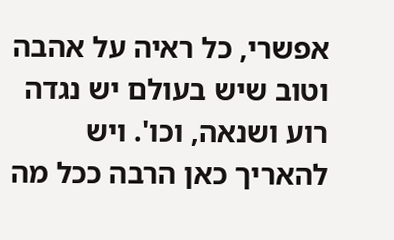אפשרי, כל ראיה על אהבה וטוב שיש בעולם יש נגדה רוע ושנאה, וכו'. ויש להאריך כאן הרבה ככל מה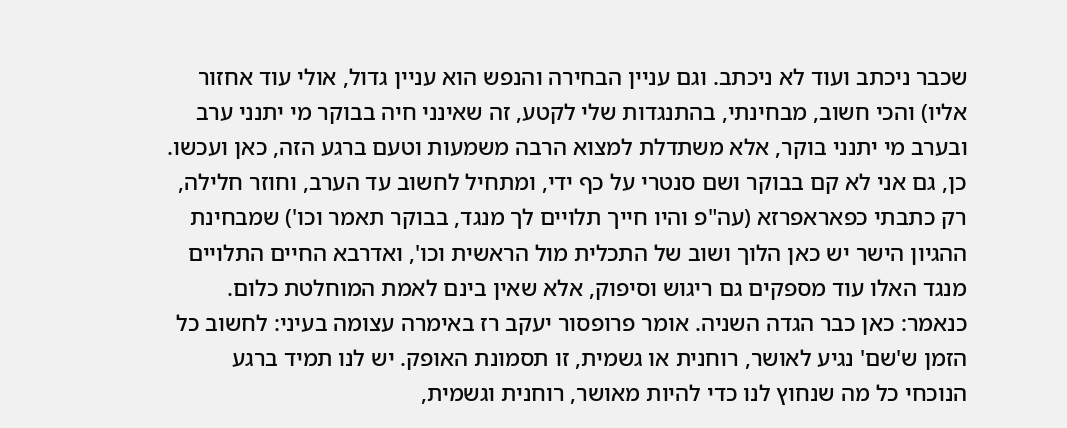שכבר ניכתב ועוד לא ניכתב. וגם עניין הבחירה והנפש הוא עניין גדול, אולי עוד אחזור אליו) והכי חשוב, מבחינתי, בהתנגדות שלי לקטע, זה שאינני חיה בבוקר מי יתנני ערב ובערב מי יתנני בוקר, אלא משתדלת למצוא הרבה משמעות וטעם ברגע הזה, כאן ועכשו. כן, גם אני לא קם בבוקר ושם סנטרי על כף ידי, ומתחיל לחשוב עד הערב, וחוזר חלילה, רק כתבתי כפאראפרזא (עה"פ והיו חייך תלויים לך מנגד, בבוקר תאמר וכו') שמבחינת ההגיון הישר יש כאן הלוך ושוב של התכלית מול הראשית וכו', ואדרבא החיים התלויים מנגד האלו עוד מספקים גם ריגוש וסיפוק, אלא שאין בינם לאמת המוחלטת כלום. כנאמר: כאן כבר הגדה השניה. אומר פרופסור יעקב רז באימרה עצומה בעיני: לחשוב כל הזמן ש'שם' נגיע לאושר, רוחנית או גשמית, זו תסמונת האופק. יש לנו תמיד ברגע הנוכחי כל מה שנחוץ לנו כדי להיות מאושר, רוחנית וגשמית,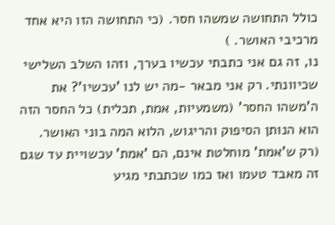כולל התחושה שמשהו חסר. (כי התחושה הזו היא אחד מרכיבי האושר. )
נו, זה גם אני כתבתי עכשיו בערך, וזהו השלב השלישי שכיוונתי. רק אני מבאר -מה יש לנו 'עכשיו'? את ה'משהו החסר' (משמעיות, אמת, תכלית) כל החסר הזה הוא הנותן הסיפוק והריגוש, הלוא המה בוני האושר. (רק ש'אמת' מוחלטת אינם, הם 'אמת' עכשויית עד שגם זה מאבד טעמו ואז כמו שכתבתי מגיע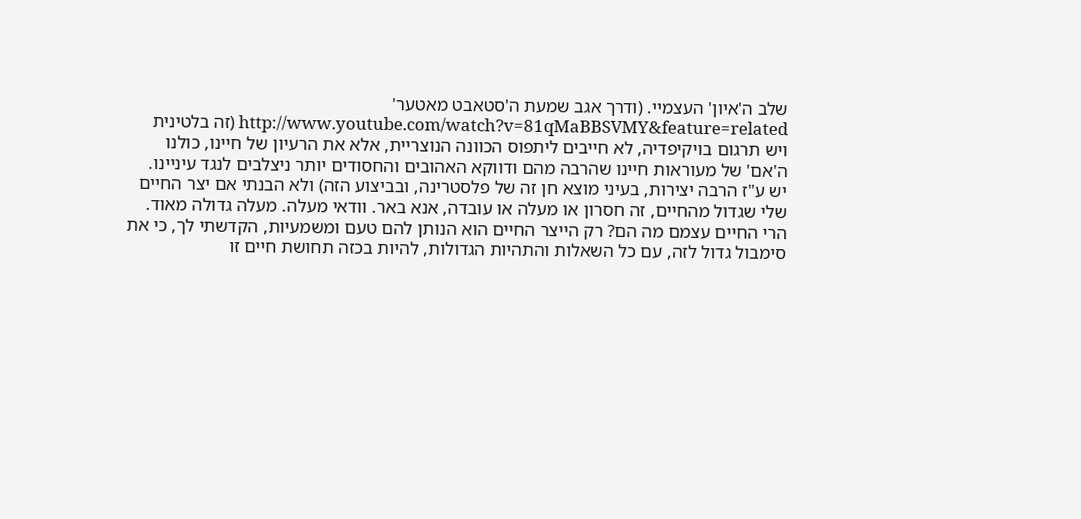שלב ה'איון' העצמיי. (ודרך אגב שמעת ה'סטאבט מאטער' http://www.youtube.com/watch?v=81qMaBBSVMY&feature=related (זה בלטינית ויש תרגום בויקיפדיה, לא חייבים ליתפוס הכוונה הנוצריית, אלא את הרעיון של חיינו, כולנו ה'אם' של מעוראות חיינו שהרבה מהם ודווקא האהובים והחסודים יותר ניצלבים לנגד עיניינו. יש ע"ז הרבה יצירות, בעיני מוצא חן זה של פלסטרינה, ובביצוע הזה) ולא הבנתי אם יצר החיים שלי שגדול מהחיים, זה חסרון או מעלה או עובדה, אנא באר. וודאי מעלה. מעלה גדולה מאוד. הרי החיים עצמם מה הם? רק הייצר החיים הוא הנותן להם טעם ומשמעיות, הקדשתי לך, כי את סימבול גדול לזה, עם כל השאלות והתהיות הגדולות, להיות בכזה תחושת חיים זו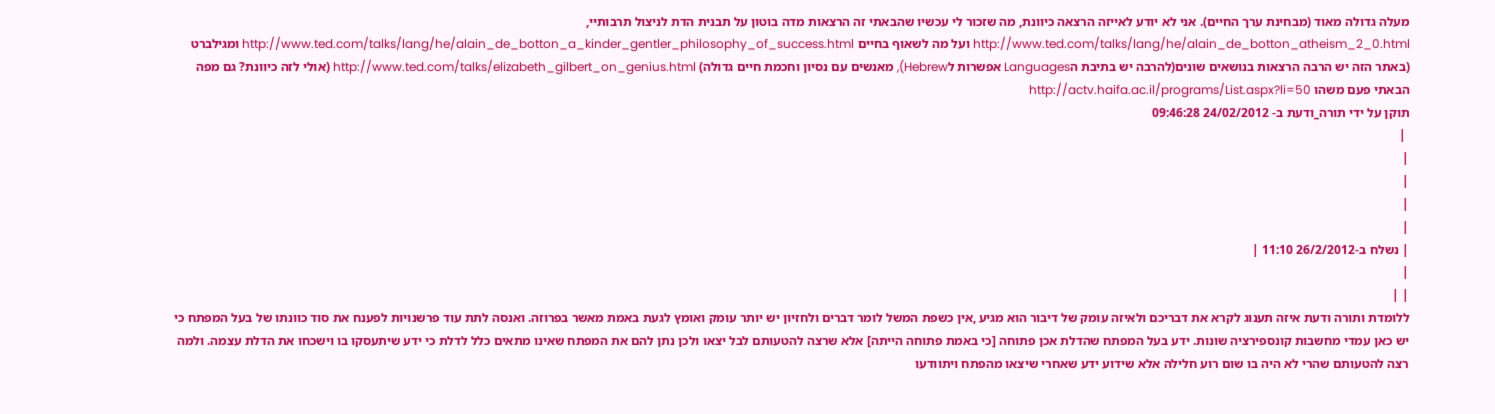מעלה גדולה מאוד (מבחינת ערך החיים). אני לא יודע לאייזה הרצאה כיוונת, מה שזכור לי עכשיו שהבאתי זה הרצאות מדה בוטון על תבנית הדת לניצול תרבותיי, http://www.ted.com/talks/lang/he/alain_de_botton_atheism_2_0.html ועל מה לשאוף בחיים http://www.ted.com/talks/lang/he/alain_de_botton_a_kinder_gentler_philosophy_of_success.html ומגילברט (באתר הזה יש הרבה הרצאות בנושאים שונים(להרבה יש בתיבת הLanguages אפשרות לHebrew), מאנשים עם נסיון וחכמת חיים גדולה) http://www.ted.com/talks/elizabeth_gilbert_on_genius.html (אולי לזה כיוונת? גם מפה הבאתי פעם משהו http://actv.haifa.ac.il/programs/List.aspx?li=50
תוקן על ידי תורה_ודעת ב- 24/02/2012 09:46:28
 |
|
|
|
|
| נשלח ב-26/2/2012 11:10 |
|
| |
ללומדת ותורה ודעת איזה תענוג לקרא את דבריכם ולאיזה עומק של דיבור הוא מגיע ,אין כשפת המשל לומר דברים ולחזיון יש יותר עומק ואומץ לגעת באמת מאשר בפרוזה. ואנסה לתת עוד פרשנויות לפענח את סוד כוונתו של בעל המפתח כי יש כאן עמדי מחשבות קונספירציה שונות. ידע בעל המפתח שהדלת אכן פתוחה [כי באמת פתוחה הייתה] אלא שרצה להטעותם לבל יצאו ולכן נתן להם את המפתח שאינו מתאים כלל לדלת כי ידע שיתעסקו בו וישכחו את הדלת עצמה. ולמה רצה להטעותם שהרי לא היה בו שום רוע חלילה אלא שידוע ידע שאחרי שיצאו מהפתח ויתוודעו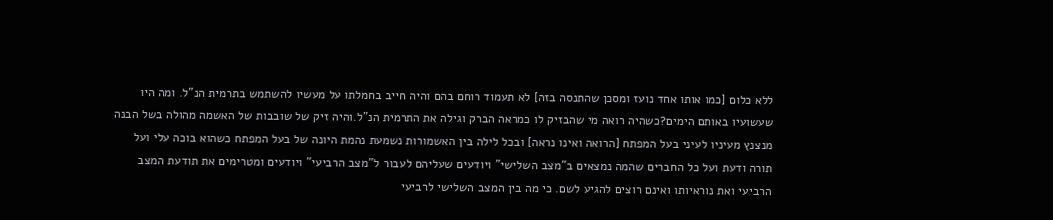ללא כלום [כמו אותו אחד נועז ומסכן שהתנסה בזה] לא תעמוד רוחם בהם והיה חייב בחמלתו על מעשיו להשתמש בתרמית הנ"ל. ומה היו שעשועיו באותם הימים?כשהיה רואה מי שהבזיק לו כמראה הברק וגילה את התרמית הנ"ל.והיה זיק של שובבות של האשמה מהולה בשל הבנה מנצנץ מעיניו לעיני בעל המפתח [הרואה ואינו נראה] ובכל לילה בין האשמורות נשמעת נהמת היונה של בעל המפתח כשהוא בוכה עלי ועל תורה ודעת ועל כל החברים שהמה נמצאים ב"מצב השלישי" ויודעים שעליהם לעבור ל"מצב הרביעי" ויודעים ומטרימים את תודעת המצב הרביעי ואת נוראיותו ואינם רוצים להגיע לשם. כי מה בין המצב השלישי לרביעי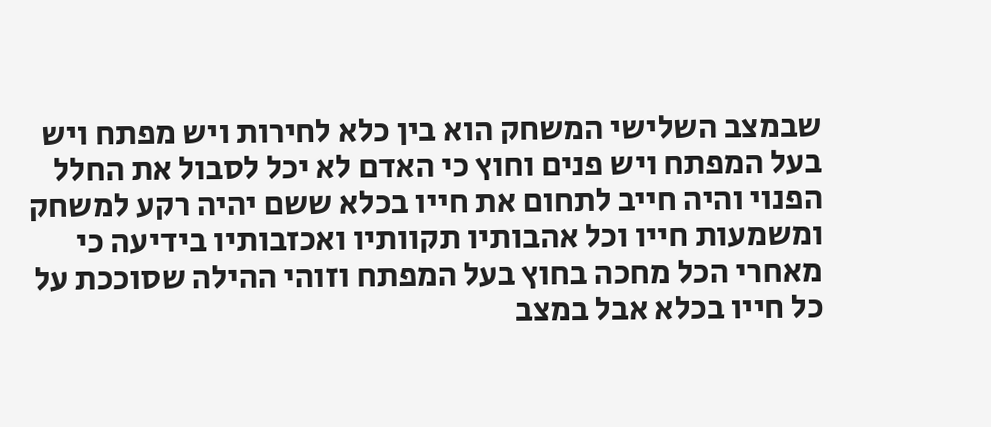שבמצב השלישי המשחק הוא בין כלא לחירות ויש מפתח ויש בעל המפתח ויש פנים וחוץ כי האדם לא יכל לסבול את החלל הפנוי והיה חייב לתחום את חייו בכלא ששם יהיה רקע למשחק ומשמעות חייו וכל אהבותיו תקוותיו ואכזבותיו בידיעה כי מאחרי הכל מחכה בחוץ בעל המפתח וזוהי ההילה שסוככת על כל חייו בכלא אבל במצב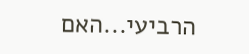הרביעי...האם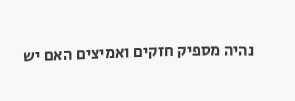נהיה מספיק חזקים ואמיצים האם יש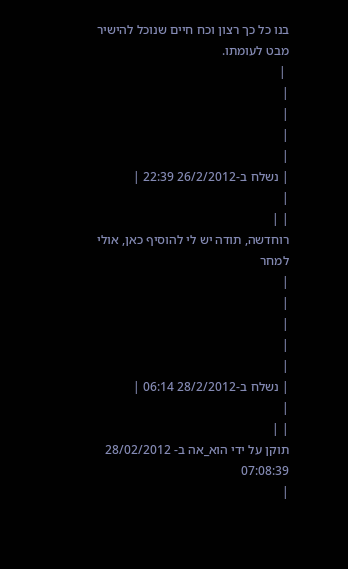בנו כל כך רצון וכח חיים שנוכל להישיר מבט לעומתו.
 |
|
|
|
|
| נשלח ב-26/2/2012 22:39 |
|
| |
רוחדשה, תודה יש לי להוסיף כאן, אולי למחר
|
|
|
|
|
| נשלח ב-28/2/2012 06:14 |
|
| |
תוקן על ידי הוא_אה ב- 28/02/2012 07:08:39
|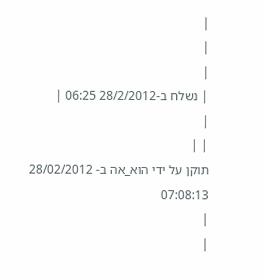|
|
|
| נשלח ב-28/2/2012 06:25 |
|
| |
תוקן על ידי הוא_אה ב- 28/02/2012 07:08:13
|
|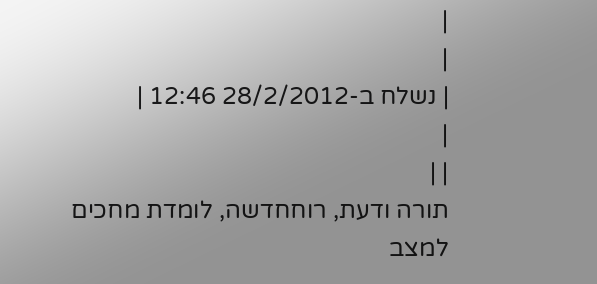|
|
| נשלח ב-28/2/2012 12:46 |
|
| |
תורה ודעת, רוחחדשה, לומדת מחכים למצב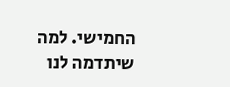החמישי. למה שיתדמה לנו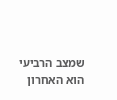שמצב הרביעי הוא האחרון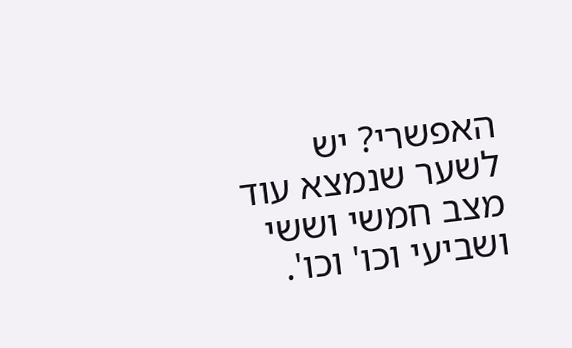האפשרי? יש לשער שנמצא עוד מצב חמשי וששי ושביעי וכו' וכו'.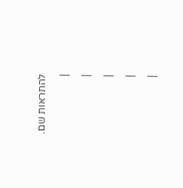להתראות שם.
|
|
|
|
|